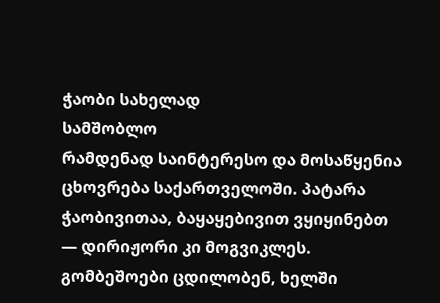ჭაობი სახელად
სამშობლო
რამდენად საინტერესო და მოსაწყენია ცხოვრება საქართველოში. პატარა ჭაობივითაა, ბაყაყებივით ვყიყინებთ — დირიჟორი კი მოგვიკლეს. გომბეშოები ცდილობენ, ხელში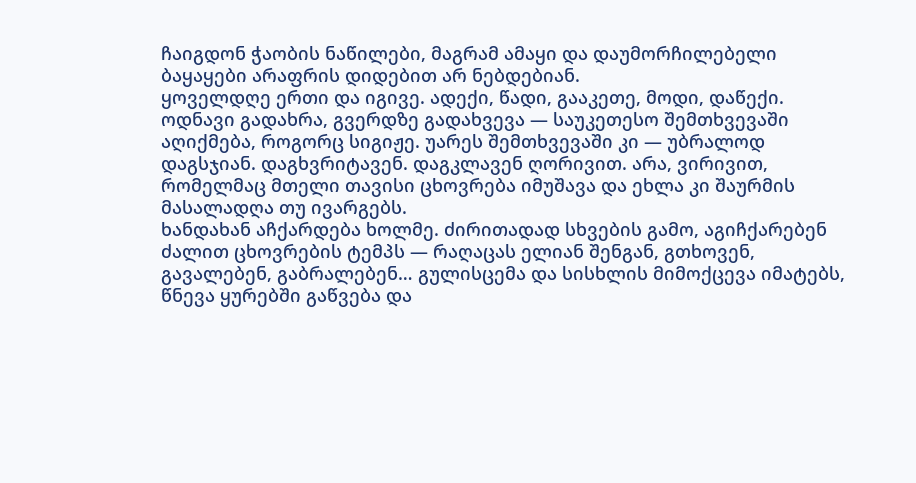ჩაიგდონ ჭაობის ნაწილები, მაგრამ ამაყი და დაუმორჩილებელი ბაყაყები არაფრის დიდებით არ ნებდებიან.
ყოველდღე ერთი და იგივე. ადექი, წადი, გააკეთე, მოდი, დაწექი. ოდნავი გადახრა, გვერდზე გადახვევა — საუკეთესო შემთხვევაში აღიქმება, როგორც სიგიჟე. უარეს შემთხვევაში კი — უბრალოდ დაგსჯიან. დაგხვრიტავენ. დაგკლავენ ღორივით. არა, ვირივით, რომელმაც მთელი თავისი ცხოვრება იმუშავა და ეხლა კი შაურმის მასალადღა თუ ივარგებს.
ხანდახან აჩქარდება ხოლმე. ძირითადად სხვების გამო, აგიჩქარებენ ძალით ცხოვრების ტემპს — რაღაცას ელიან შენგან, გთხოვენ, გავალებენ, გაბრალებენ… გულისცემა და სისხლის მიმოქცევა იმატებს, წნევა ყურებში გაწვება და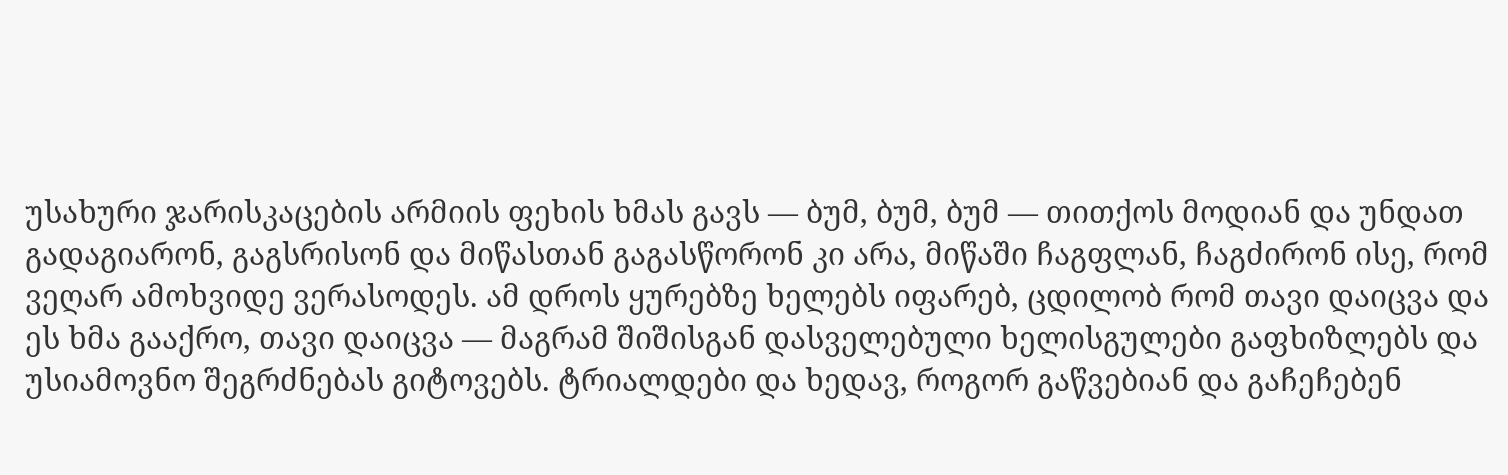უსახური ჯარისკაცების არმიის ფეხის ხმას გავს — ბუმ, ბუმ, ბუმ — თითქოს მოდიან და უნდათ გადაგიარონ, გაგსრისონ და მიწასთან გაგასწორონ კი არა, მიწაში ჩაგფლან, ჩაგძირონ ისე, რომ ვეღარ ამოხვიდე ვერასოდეს. ამ დროს ყურებზე ხელებს იფარებ, ცდილობ რომ თავი დაიცვა და ეს ხმა გააქრო, თავი დაიცვა — მაგრამ შიშისგან დასველებული ხელისგულები გაფხიზლებს და უსიამოვნო შეგრძნებას გიტოვებს. ტრიალდები და ხედავ, როგორ გაწვებიან და გაჩეჩებენ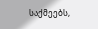საქმეებს,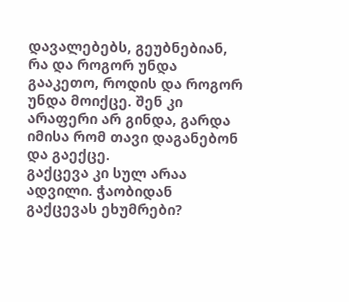დავალებებს, გეუბნებიან, რა და როგორ უნდა გააკეთო, როდის და როგორ უნდა მოიქცე. შენ კი არაფერი არ გინდა, გარდა იმისა რომ თავი დაგანებონ და გაექცე.
გაქცევა კი სულ არაა ადვილი. ჭაობიდან გაქცევას ეხუმრები?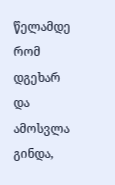წელამდე რომ დგეხარ და ამოსვლა გინდა,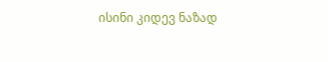ისინი კიდევ ნაზად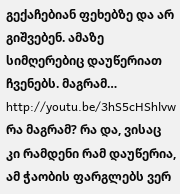გექაჩებიან ფეხებზე და არ გიშვებენ. ამაზე სიმღერებიც დაუწერიათ ჩვენებს. მაგრამ…
http://youtu.be/3hS5cHShlvw
რა მაგრამ? რა და, ვისაც კი რამდენი რამ დაუწერია, ამ ჭაობის ფარგლებს ვერ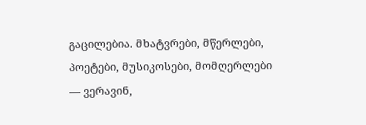გაცილებია. მხატვრები, მწერლები, პოეტები, მუსიკოსები, მომღერლები — ვერავინ,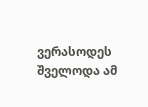ვერასოდეს შველოდა ამ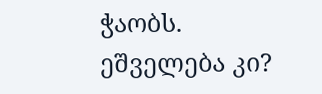ჭაობს.
ეშველება კი?